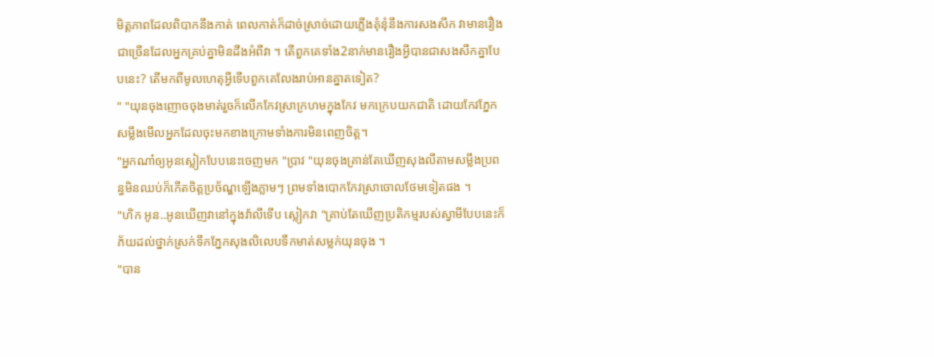មិត្តភាពដែលពិបាកនឹងកាត់ ពេលកាត់ក៏ដាច់ស្រាច់ដោយភ្លើងគុំនុំនឹងការសងសឹក វាមានរឿងជាច្រើនដែលអ្នកគ្រប់គ្នាមិនដឹងអំពីវា ។ តើពួកគេទាំង2នាក់មានរឿងអ្វីបានជាសងសឹកគ្នាបែបនេះ? តើមកពីមូលហេតុអ្វីទើបពួកគេលែងរាប់អានគ្នាតទៀត?
" "យុនចុងញោចចុងមាត់រួចក៏លើកកែវស្រាក្រហមក្នុងកែវ មកក្រេបយកជាតិ ដោយកែវភ្នែកសម្លឹងមើលអ្នកដែលចុះមកខាងក្រោមទាំងការមិនពេញចិត្ត។
"អ្នកណា៎ឲ្យអូនស្លៀកបែបនេះចេញមក "ប្រាវ "យុនចុងគ្រាន់តែឃើញសុងលីតាមសម្លឹងប្រពន្ធមិនឈប់ក៏កើតចិត្តប្រច័ណ្ឌឡើងភ្លាមៗ ព្រមទាំងបោកកែវស្រាចោលថែមទៀតផង ។
"ហិក អូន..អូនឃើញវានៅក្នុងវ៉ាលីទើប ស្លៀកវា "គ្រាប់តែឃើញប្រតិកម្មរបស់ស្វាមីបែបនេះក៏ភ័យដល់ថ្នាក់ស្រក់ទឹកភ្នែកសុងលិលេបទឹកមាត់សម្លក់យុនចុង ។
"បាន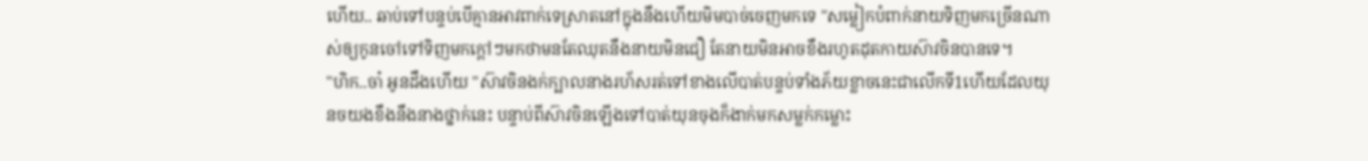ហើយ.. ឆាប់ទៅបន្ទប់បើគ្មានអាវពាក់ទេស្រាតនៅក្នុងនឹងហើយមិមបាច់ចេញមកទេ "សម្លៀកបំពាក់នាយទិញមកច្រើនណាស់ឲ្យកូនចៅទៅទិញមកក្ដៅៗមកថាមនតែឈុតនឹងនាយមិនជឿ តែនាយមិនអាចខឹងរហូតដុតកាយស៊ាវចិនបានទេ។
"ហិក..ចា៎ អូនដឹងហើយ "ស៊ាវចិនងក់ក្បាលនាងរហ័សរត់ទៅខាងលើបាត់បន្ទប់ទាំងភ័យខ្លាចនេះជាលើកទី1ហើយដែលយុនចយងខឹងនឹងនាងថ្នាក់នេះ បន្ទាប់ពីស៊ាវចិនឡើងទៅបាត់យុនចុងក៏ងាក់មកសម្លក់កម្លោះ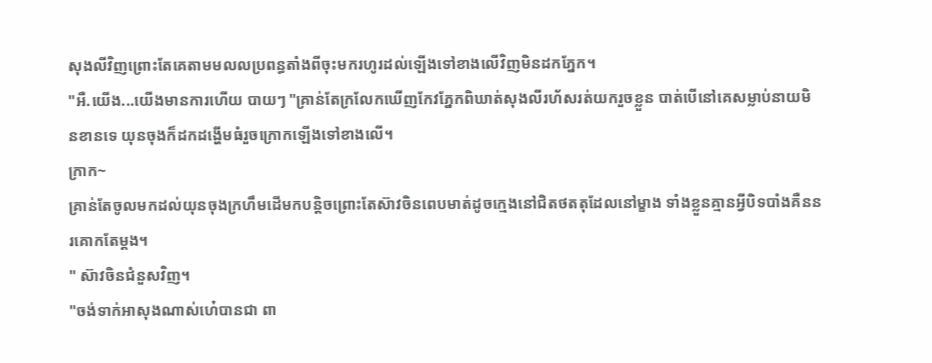សុងលីវិញព្រោះតែគេតាមមលលប្រពន្ធតាំងពីចុះមករហូរដល់ឡើងទៅខាងលើវិញមិនដកភ្នែក។
"អឺ.យើង...យើងមានការហើយ បាយៗ "គ្រាន់តែក្រលែកឃើញកែវភ្នែកពិឃាត់សុងលីរហ័សរត់យករួចខ្លួន បាត់បើនៅគេសម្លាប់នាយមិនខានទេ យុនចុងក៏ដកដង្ហើមធំរួចក្រោកឡើងទៅខាងលើ។
ក្រាក~
គ្រាន់តែចូលមកដល់យុនចុងក្រហឹមដើមកបន្តិចព្រោះតែស៊ាវចិនពេបមាត់ដូចក្មេងនៅជិតថតតុដែលនៅម្ខាង ទាំងខ្លួនគ្មានអ្វីបិទបាំងគឺននរគោកតែម្ដង។
" ស៊ាវចិនជំនួសវិញ។
"ចង់ទាក់អាសុងណាស់ហេ៎បានជា ពា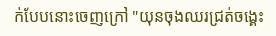ក់បែបនោះចេញក្រៅ "យុនចុងឈរជ្រត់ចង្គេះ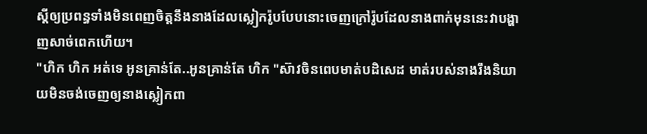ស្ដីឲ្យប្រពន្ធទាំងមិនពេញចិត្តនឹងនាងដែលស្លៀករ៉ូបបែបនោះចេញក្រៅរ៉ូបដែលនាងពាក់មុននេះវាបង្ហាញសាច់ពេកហើយ។
"ហិក ហិក អត់ទេ អូនគ្រាន់តែ..អូនគ្រាន់តែ ហិក "ស៊ាវចិនពេបមាត់បដិសេដ មាត់របស់នាងរឹងនិយាយមិនចង់ចេញឲ្យនាងស្លៀកពា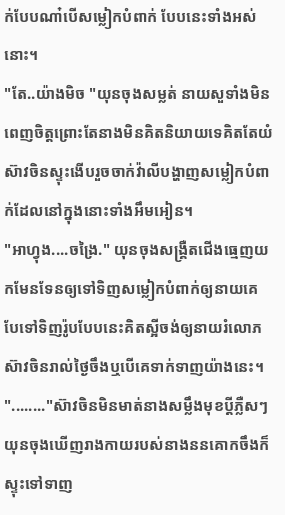ក់បែបណា៎បើសម្លៀកបំពាក់ បែបនេះទាំងអស់នោះ។
"តែ..យ៉ាងមិច "យុនចុងសម្លត់ នាយសួទាំងមិនពេញចិត្តព្រោះតែនាងមិនគិតនិយាយទេគិតតែយំ ស៊ាវចិនស្ទុះងើបរួចចាក់វ៉ាលីបង្ហាញសម្លៀកបំពាក់ដែលនៅក្នុងនោះទាំងអឹមអៀន។
"អាហ្វុង....ចង្រៃ." យុនចុងសង្រ្គឺតជើងធ្មេញយកមែនទែនឲ្យទៅទិញសម្លៀកបំពាក់ឲ្យនាយគេបែទៅទិញរ៉ូបបែបនេះគិតស្អីចង់ឲ្យនាយរំលោភស៊ាវចិនរាល់ថ្ងៃចឹងឬបើគេទាក់ទាញយ៉ាងនេះ។
"........"ស៊ាវចិនមិនមាត់នាងសម្លឹងមុខប្ដីភ្លឺសៗ យុនចុងឃើញរាងកាយរបស់នាងននគោកចឹងក៏ស្ទុះទៅទាញ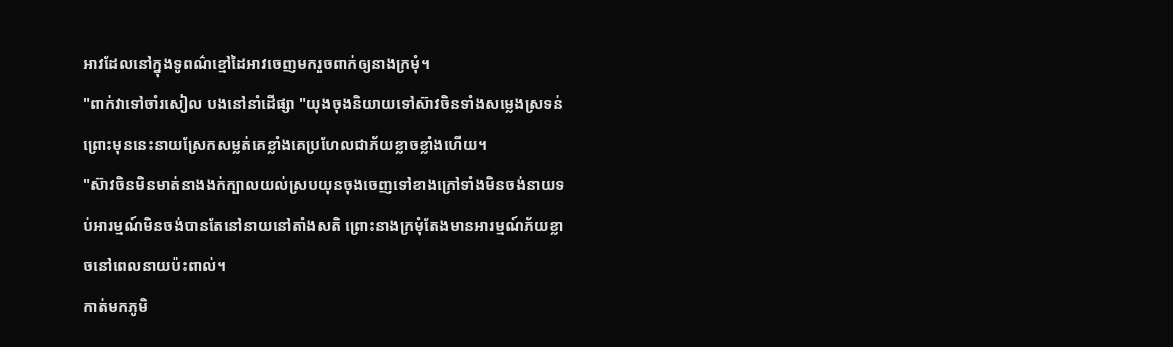អាវដែលនៅក្នុងទូពណ៌ខ្មៅដៃអាវចេញមករួចពាក់ឲ្យនាងក្រមុំ។
"ពាក់វាទៅចាំរសៀល បងនៅនាំដើផ្សា "យុងចុងនិយាយទៅស៊ាវចិនទាំងសម្លេងស្រទន់ព្រោះមុននេះនាយស្រែកសម្លត់គេខ្លាំងគេប្រហែលជាភ័យខ្លាចខ្លាំងហើយ។
"ស៊ាវចិនមិនមាត់នាងងក់ក្បាលយល់ស្របយុនចុងចេញទៅខាងក្រៅទាំងមិនចង់នាយទប់អារម្មណ៍មិនចង់បានតែនៅនាយនៅតាំងសតិ ព្រោះនាងក្រមុំតែងមានអារម្មណ៍ភ័យខ្លាចនៅពេលនាយប៉ះពាល់។
កាត់មកភូមិ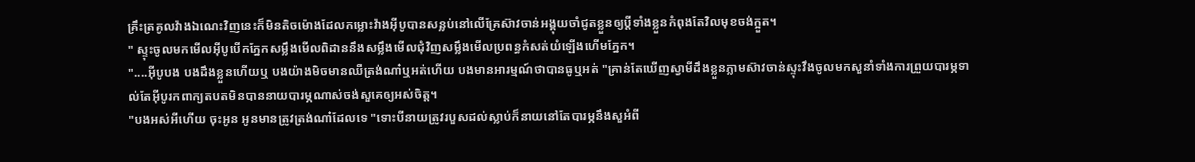គ្រឹះត្រគូលវ៉ាងឯណេះវិញនេះក៏មិនតិចម៉ោងដែលកម្លោះវ៉ាងអុីបូបានសន្លប់នៅលើគ្រែស៊ាវចាន់អង្គុយចាំជូតខ្លួនឲ្យប្ដីទាំងខ្លួនកំពុងតែវិលមុខចង់ក្អួត។
" ស្ទុះចូលមកមើលអុីបូបើកភ្នែកសម្លឹងមើលពិដាននឹងសម្លឹងមើលជុំវិញសម្លឹងមើលប្រពន្ធកំសត់យំឡើងហើមភ្នែក។
"....អុីបូបង បងដឹងខ្លួនហើយឬ បងយ៉ាងមិចមានឈឺត្រង់ណា៎ឬអត់ហើយ បងមានអារម្មណ៍ថាបានធូឬអត់ "គ្រាន់តែឃើញស្វាមីដឹងខ្លួនភ្លាមស៊ាវចាន់ស្ទុះវឹងចូលមកសួនាំទាំងការព្រួយបារម្ភទាល់តែអុីបូរកពាក្យតបតមិនបាននាយបារម្ភណាស់ចង់សួគេឲ្យអស់ចិត្ត។
"បងអស់អីហើយ ចុះអូន អូនមានត្រូវត្រង់ណា៎ដែលទេ "ទោះបីនាយត្រូវរបួសដល់ស្លាប់ក៏នាយនៅតែបារម្ភនឹងសួអំពី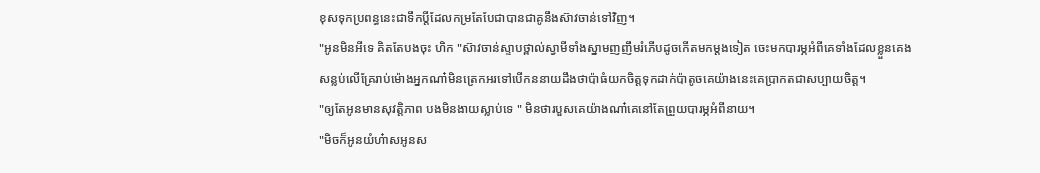ខុសទុកប្រពន្ធនេះជាទឹកប្ដីដែលកម្រតែបែជាបានជាគូនឹងស៊ាវចាន់ទៅវិញ។
"អូនមិនអីទេ គិតតែបងចុះ ហិក "ស៊ាវចាន់ស្ទាបថ្ពាល់ស្វាមីទាំងស្នាមញញឹមរំភើបដូចកើតមកម្ដងទៀត ចេះមកបារម្ភអំពីគេទាំងដែលខ្លួនគេងសន្លប់លើគ្រែរាប់ម៉ោងអ្នកណា៎មិនត្រេកអរទៅបើកននាយដឹងថាប៉ាធំយកចិត្តទុកដាក់ប៉ាតូចគេយ៉ាងនេះគេប្រាកតជាសប្បាយចិត្ត។
"ឲ្យតែអូនមានសុវត្តិភាព បងមិនងាយស្លាប់ទេ " មិនថារបួសគេយ៉ាងណា៎គេនៅតែព្រួយបារម្ភអំពីនាយ។
"មិចក៏អូនយំហ៎ាសអូនស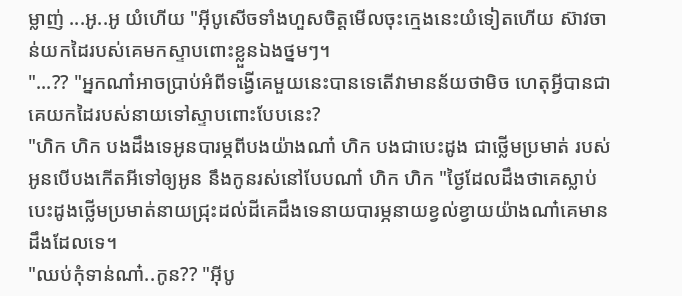ម្លាញ់ ...អូ..អូ យំហើយ "អុីបូសើចទាំងហួសចិត្តមើលចុះក្មេងនេះយំទៀតហើយ ស៊ាវចាន់យកដៃរបស់គេមកស្ទាបពោះខ្លួនឯងថ្នមៗ។
"...?? "អ្នកណា៎អាចប្រាប់អំពីទង្វើគេមួយនេះបានទេតើវាមានន័យថាមិច ហេតុអ្វីបានជាគេយកដៃរបស់នាយទៅស្ទាបពោះបែបនេះ?
"ហិក ហិក បងដឹងទេអូនបារម្ភពីបងយ៉ាងណា៎ ហិក បងជាបេះដូង ជាថ្លើមប្រមាត់ របស់អូនបើបងកើតអីទៅឲ្យអូន នឹងកូនរស់នៅបែបណា៎ ហិក ហិក "ថ្ងៃដែលដឹងថាគេស្លាប់បេះដូងថ្លើមប្រមាត់នាយជ្រុះដល់ដីគេដឹងទេនាយបារម្ភនាយខ្វល់ខ្វាយយ៉ាងណា៎គេមានដឹងដែលទេ។
"ឈប់កុំទាន់ណា៎..កូន?? "អុីបូ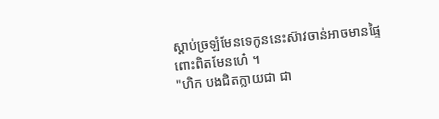ស្ដាប់ច្រឡំមែនទេកូននេះស៊ាវចាន់អាចមានផ្ទៃពោះពិតមែនហេ៎ ។
"ហិក បងជិតក្លាយជា ជា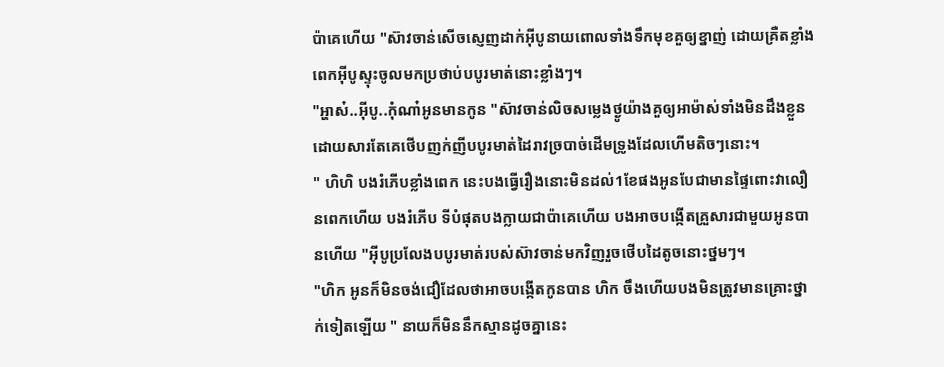ប៉ាគេហើយ "ស៊ាវចាន់សើចស្ញេញដាក់អុីបូនាយពោលទាំងទឹកមុខគួឲ្យខ្នាញ់ ដោយគ្រឺតខ្លាំងពេកអុីបូស្ទុះចូលមកប្រថាប់បបូរមាត់នោះខ្លាំងៗ។
"អ្ហាស៎..អុីបូ..កុំណា៎អូនមានកូន "ស៊ាវចាន់លិចសម្លេងថ្ងូយ៉ាងគួឲ្យអាម៉ាស់ទាំងមិនដឹងខ្លួនដោយសារតែគេថើបញក់ញីបបូរមាត់ដៃរាវច្របាច់ដើមទ្រូងដែលហើមតិចៗនោះ។
" ហិហិ បងរំភើបខ្លាំងពេក នេះបងធ្វើរឿងនោះមិនដល់1ខែផងអូនបែជាមានផ្ទៃពោះវាលឿនពេកហើយ បងរំភើប ទីបំផុតបងក្លាយជាប៉ាគេហើយ បងអាចបង្កើតគ្រួសារជាមួយអូនបានហើយ "អុីបូប្រលែងបបូរមាត់របស់ស៊ាវចាន់មកវិញរួចថើបដៃតូចនោះថ្នមៗ។
"ហិក អូនក៏មិនចង់ជឿដែលថាអាចបង្កើតកូនបាន ហិក ចឹងហើយបងមិនត្រូវមានគ្រោះថ្នាក់ទៀតឡើយ " នាយក៏មិននឹកស្មានដូចគ្នានេះ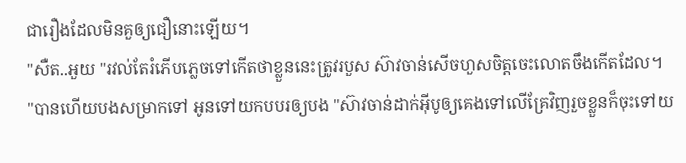ជារឿងដែលមិនគួឲ្យជឿនោះឡើយ។
"សឺត..អួយ "រវល់តែរំភើបភ្លេចទៅកើតថាខ្លួននេះត្រូវរបួស ស៊ាវចាន់សើចហួសចិត្តចេះលោតចឹងកើតដែល។
"បានហើយបងសម្រាកទៅ អូនទៅយកបបរឲ្យបង "ស៊ាវចាន់ដាក់អុីបូឲ្យគេងទៅលើគ្រែវិញរួចខ្លួនក៏ចុះទៅយ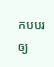កបបរឲ្យ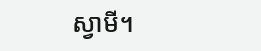ស្វាមី។